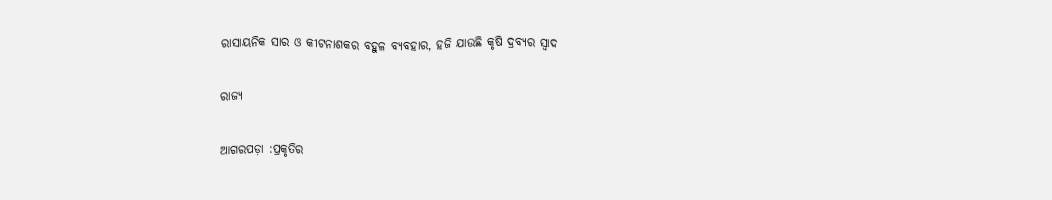ରାସାୟନିକ ସାର ଓ କୀଟନାଶକର ବହୁଳ ବ୍ୟବହାର, ହଜି ଯାଉଛି କୃଷି ଦ୍ରବ୍ୟର ସ୍ୱାଦ

ରାଜ୍ୟ

ଆଗରପଡ଼ା :ପ୍ରକୃତିର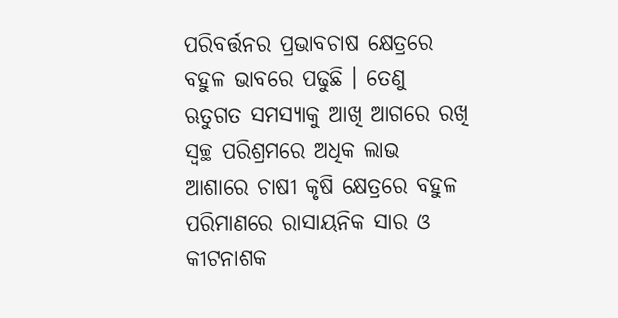ପରିବର୍ତ୍ତନର ପ୍ରଭାବଚାଷ କ୍ଷେତ୍ରରେ ବହୁଳ ଭାବରେ ପଢୁଛି । ତେଣୁ ଋତୁଗତ ସମସ୍ୟାକୁ ଆଖି ଆଗରେ ରଖି ସ୍ୱଚ୍ଛ ପରିଶ୍ରମରେ ଅଧିକ ଲାଭ ଆଶାରେ ଚାଷୀ କୃଷି କ୍ଷେତ୍ରରେ ବହୁଳ ପରିମାଣରେ ରାସାୟନିକ ସାର ଓ କୀଟନାଶକ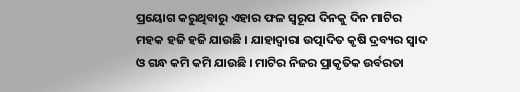ପ୍ରୟୋଗ କରୁଥିବାରୁ ଏହାର ଫଳ ସ୍ୱରୂପ ଦିନକୁ ଦିନ ମାଟିର ମହକ ହଜି ହଜି ଯାଉଛି । ଯାହାଦ୍ୱାରା ଉତ୍ପାଦିତ କୃଷି ଦ୍ରବ୍ୟର ସ୍ୱାଦ ଓ ଗନ୍ଧ କମି କମି ଯାଉଛି । ମାଟିର ନିଜର ପ୍ରାକୃତିକ ଉର୍ବରତା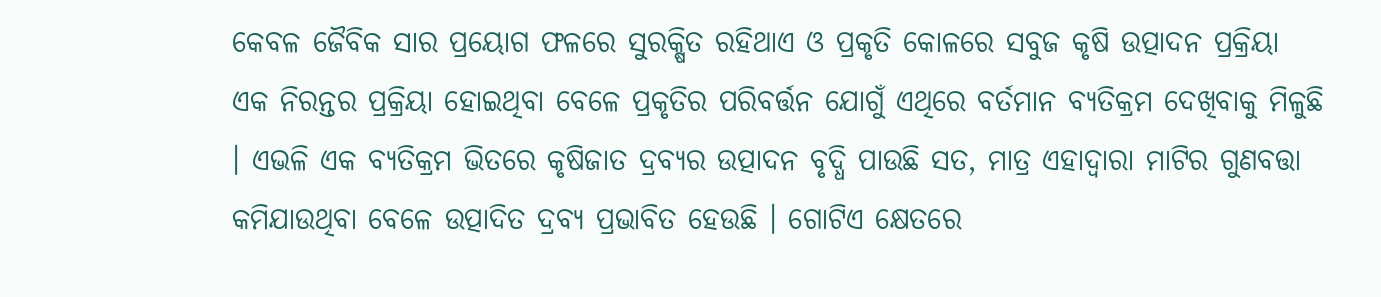କେବଳ ଜୈବିକ ସାର ପ୍ରୟୋଗ ଫଳରେ ସୁରକ୍ଷିତ ରହିଥାଏ ଓ ପ୍ରକୃତି କୋଳରେ ସବୁଜ କୃଷି ଉତ୍ପାଦନ ପ୍ରକ୍ରିୟା ଏକ ନିରନ୍ତର ପ୍ରକ୍ରିୟା ହୋଇଥିବା ବେଳେ ପ୍ରକୃତିର ପରିବର୍ତ୍ତନ ଯୋଗୁଁ ଏଥିରେ ବର୍ତମାନ ବ୍ୟତିକ୍ରମ ଦେଖିବାକୁ ମିଳୁଛି । ଏଭଳି ଏକ ବ୍ୟତିକ୍ରମ ଭିତରେ କୃଷିଜାତ ଦ୍ରବ୍ୟର ଉତ୍ପାଦନ ବୃଦ୍ଧି ପାଉଛି ସତ, ମାତ୍ର ଏହାଦ୍ୱାରା ମାଟିର ଗୁଣବତ୍ତା କମିଯାଉଥିବା ବେଳେ ଉତ୍ପାଦିତ ଦ୍ରବ୍ୟ ପ୍ରଭାବିତ ହେଉଛି । ଗୋଟିଏ କ୍ଷେତରେ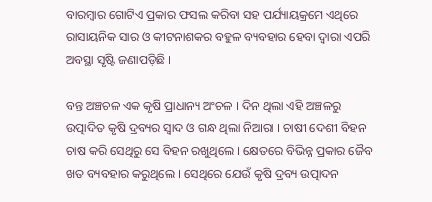ବାରମ୍ବାର ଗୋଟିଏ ପ୍ରକାର ଫସଲ କରିବା ସହ ପର୍ଯ୍ୟାୟକ୍ରମେ ଏଥିରେ ରାସାୟନିକ ସାର ଓ କୀଟନାଶକର ବହୁଳ ବ୍ୟବହାର ହେବା ଦ୍ୱାରା ଏପରି ଅବସ୍ଥା ସୃଷ୍ଟି ଜଣାପଡ଼ିଛି ।

ବନ୍ତ ଅଞ୍ଚଚଳ ଏକ କୃଷି ପ୍ରାଧାନ୍ୟ ଅଂଚଳ । ଦିନ ଥିଲା ଏହି ଅଞ୍ଚଳରୁ ଉତ୍ପାଦିତ କୃଷି ଦ୍ରବ୍ୟର ସ୍ୱାଦ ଓ ଗନ୍ଧ ଥିଲା ନିଆରା । ଚାଷୀ ଦେଶୀ ବିହନ ଚାଷ କରି ସେଥିରୁ ସେ ବିହନ ରଖୁଥିଲେ । କ୍ଷେତରେ ବିଭିନ୍ନ ପ୍ରକାର ଜୈବ ଖତ ବ୍ୟବହାର କରୁଥିଲେ । ସେଥିରେ ଯେଉଁ କୃଷି ଦ୍ରବ୍ୟ ଉତ୍ପାଦନ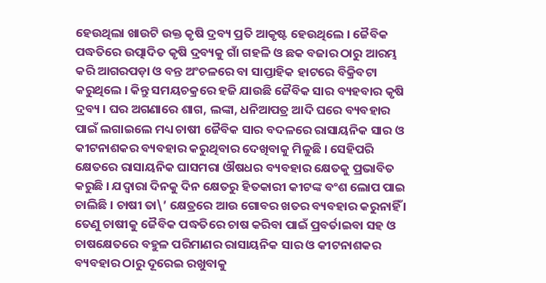ହେଉଥିଲା ଖାଉଟି ଉକ୍ତ କୃଷି ଦ୍ରବ୍ୟ ପ୍ରତି ଆକୃଷ୍ଟ ହେଉଥିଲେ । ଜୈବିକ ପଦ୍ଧତିରେ ଉତ୍ପାଦିତ କୃଷି ଦ୍ରବ୍ୟକୁ ଗାଁ ଗହଳି ଓ ଛକ ବଜାର ଠାରୁ ଆରମ୍ଭ କରି ଆଗରପଡ଼ା ଓ ବନ୍ତ ଅଂଚଳରେ ବା ସାପ୍ତାହିକ ହାଟରେ ବିକ୍ରିବଟା କରୁଥିଲେ । କିନ୍ତୁ ସମୟଚକ୍ରରେ ହଜି ଯାଉଛି ଜୈବିକ ସାର ବ୍ୟହବାର କୃଷି ଦ୍ରବ୍ୟ । ଘର ଅଗଣାରେ ଶାଗ, ଲଙ୍କା, ଧନିଆପତ୍ର ଆଦି ଘରେ ବ୍ୟବହାର ପାଇଁ ଲଗାଇଲେ ମଧ୍ୟ ଚାଷୀ ଜୈବିକ ସାର ବଦଳରେ ରାସାୟନିକ ସାର ଓ କୀଟନାଶକର ବ୍ୟବହାର କରୁଥିବାର ଦେଖିବାକୁ ମିଳୁଛି । ସେହିପରି କ୍ଷେତରେ ରାସାୟନିକ ଘାସମରା ଔଷଧର ବ୍ୟବହାର କ୍ଷେତକୁ ପ୍ରଭାବିତ କରୁଛି । ଯଦ୍ୱାରା ଦିନକୁ ଦିନ କ୍ଷେତରୁ ହିତକାରୀ କୀଟଙ୍କ ବଂଶ ଲୋପ ପାଇ ଚାଲିଛି । ଚାଷୀ ତା\’ କ୍ଷେତ୍ରରେ ଆଉ ଗୋବର ଖତର ବ୍ୟବହାର କରୁନାହିଁ । ତେଣୁ ଚାଷୀକୁ ଜୈବିକ ପଦ୍ଧତିରେ ଚାଷ କରିବା ପାଇଁ ପ୍ରବର୍ତାଇବା ସହ ଓ ଚାଷକ୍ଷେତରେ ବହୁଳ ପରିମାଣର ରାସାୟନିକ ସାର ଓ କୀଟନାଶକର ବ୍ୟବହାର ଠାରୁ ଦୂରେଇ ରଖୁବାକୁ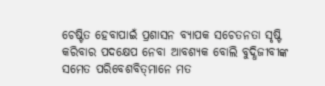ଚେଷ୍ଟିତ ହେବାପାଇଁ ପ୍ରଶାସନ ବ୍ୟାପକ ସଚେତନତା ସୃଷ୍ଟି କରିବାର ପଦକ୍ଷେପ ନେବା ଆବଶ୍ୟକ ବୋଲି ବୁଦ୍ଧିଜୀବୀଙ୍କ ସମେତ ପରିବେଶବିତ୍‌ମାନେ ମତ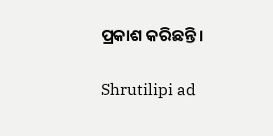ପ୍ରକାଶ କରିଛନ୍ତି ।

Shrutilipi ad